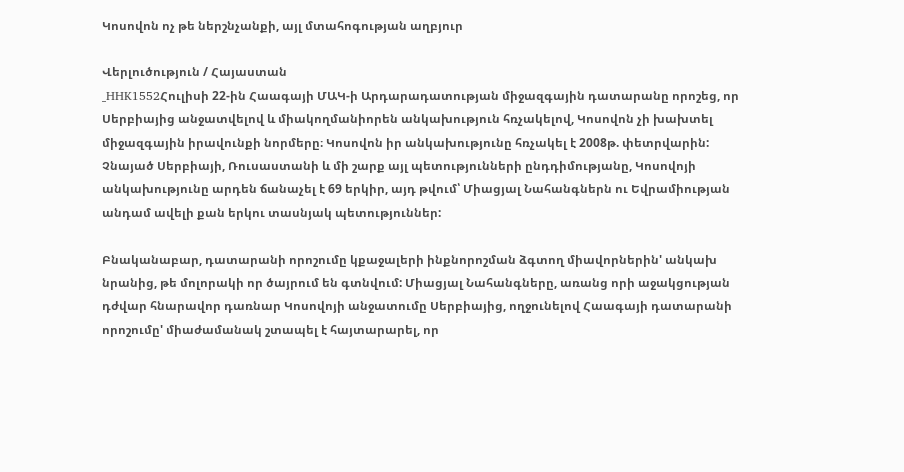Կոսովոն ոչ թե ներշնչանքի, այլ մտահոգության աղբյուր

Վերլուծություն / Հայաստան
_HHK1552Հուլիսի 22-ին Հաագայի ՄԱԿ-ի Արդարադատության միջազգային դատարանը որոշեց, որ Սերբիայից անջատվելով և միակողմանիորեն անկախություն հռչակելով, Կոսովոն չի խախտել միջազգային իրավունքի նորմերը։ Կոսովոն իր անկախությունը հռչակել է 2008թ. փետրվարին:  Չնայած Սերբիայի, Ռուսաստանի և մի շարք այլ պետությունների ընդդիմությանը, Կոսովոյի անկախությունը արդեն ճանաչել է 69 երկիր, այդ թվում՝ Միացյալ Նահանգներն ու Եվրամիության անդամ ավելի քան երկու տասնյակ պետություններ:

Բնականաբար, դատարանի որոշումը կքաջալերի ինքնորոշման ձգտող միավորներին' անկախ նրանից, թե մոլորակի որ ծայրում են գտնվում: Միացյալ Նահանգները, առանց որի աջակցության դժվար հնարավոր դառնար Կոսովոյի անջատումը Սերբիայից, ողջունելով Հաագայի դատարանի որոշումը' միաժամանակ շտապել է հայտարարել, որ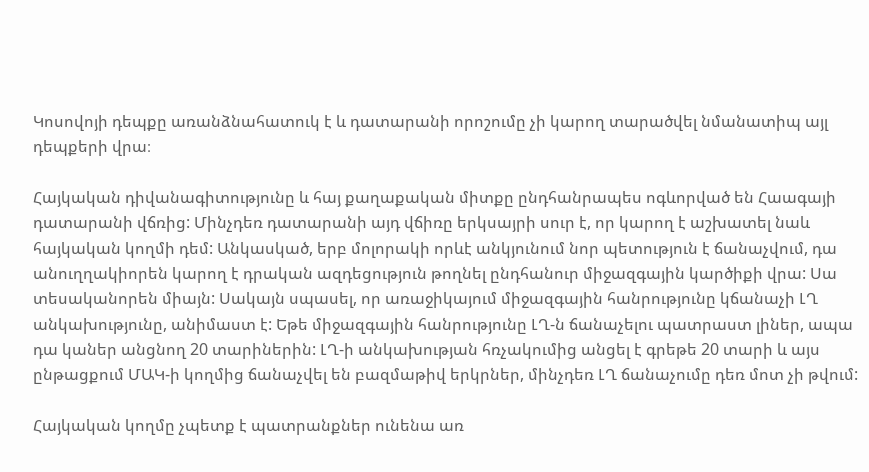Կոսովոյի դեպքը առանձնահատուկ է և դատարանի որոշումը չի կարող տարածվել նմանատիպ այլ դեպքերի վրա։

Հայկական դիվանագիտությունը և հայ քաղաքական միտքը ընդհանրապես ոգևորված են Հաագայի դատարանի վճռից: Մինչդեռ դատարանի այդ վճիռը երկսայրի սուր է, որ կարող է աշխատել նաև հայկական կողմի դեմ: Անկասկած, երբ մոլորակի որևէ անկյունում նոր պետություն է ճանաչվում, դա անուղղակիորեն կարող է դրական ազդեցություն թողնել ընդհանուր միջազգային կարծիքի վրա: Սա տեսականորեն միայն: Սակայն սպասել, որ առաջիկայում միջազգային հանրությունը կճանաչի ԼՂ անկախությունը, անիմաստ է: Եթե միջազգային հանրությունը ԼՂ-ն ճանաչելու պատրաստ լիներ, ապա դա կաներ անցնող 20 տարիներին: ԼՂ-ի անկախության հռչակումից անցել է գրեթե 20 տարի և այս ընթացքում ՄԱԿ-ի կողմից ճանաչվել են բազմաթիվ երկրներ, մինչդեռ ԼՂ ճանաչումը դեռ մոտ չի թվում:

Հայկական կողմը չպետք է պատրանքներ ունենա առ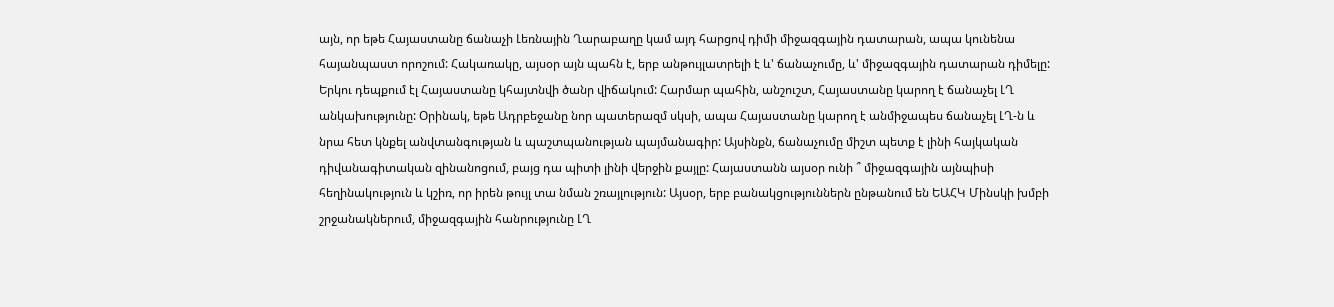այն, որ եթե Հայաստանը ճանաչի Լեռնային Ղարաբաղը կամ այդ հարցով դիմի միջազգային դատարան, ապա կունենա հայանպաստ որոշում: Հակառակը, այսօր այն պահն է, երբ անթույլատրելի է և' ճանաչումը, և' միջազգային դատարան դիմելը: Երկու դեպքում էլ Հայաստանը կհայտնվի ծանր վիճակում: Հարմար պահին, անշուշտ, Հայաստանը կարող է ճանաչել ԼՂ անկախությունը: Օրինակ, եթե Ադրբեջանը նոր պատերազմ սկսի, ապա Հայաստանը կարող է անմիջապես ճանաչել ԼՂ-ն և նրա հետ կնքել անվտանգության և պաշտպանության պայմանագիր: Այսինքն, ճանաչումը միշտ պետք է լինի հայկական դիվանագիտական զինանոցում, բայց դա պիտի լինի վերջին քայլը: Հայաստանն այսօր ունի ՞ միջազգային այնպիսի հեղինակություն և կշիռ, որ իրեն թույլ տա նման շռայլություն: Այսօր, երբ բանակցություններն ընթանում են ԵԱՀԿ Մինսկի խմբի շրջանակներում, միջազգային հանրությունը ԼՂ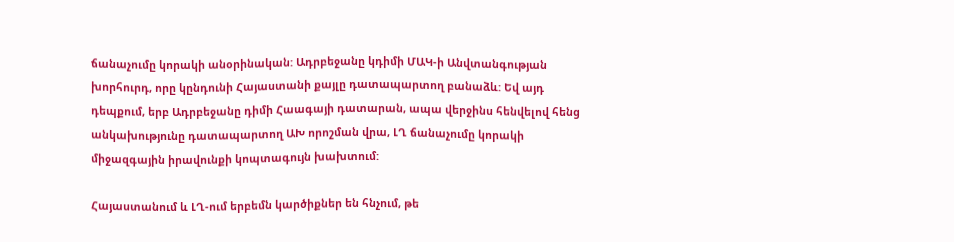ճանաչումը կորակի անօրինական: Ադրբեջանը կդիմի ՄԱԿ-ի Անվտանգության խորհուրդ, որը կընդունի Հայաստանի քայլը դատապարտող բանաձև: Եվ այդ դեպքում, երբ Ադրբեջանը դիմի Հաագայի դատարան, ապա վերջինս հենվելով հենց անկախությունը դատապարտող ԱԽ որոշման վրա, ԼՂ ճանաչումը կորակի միջազգային իրավունքի կոպտագույն խախտում:

Հայաստանում և ԼՂ-ում երբեմն կարծիքներ են հնչում, թե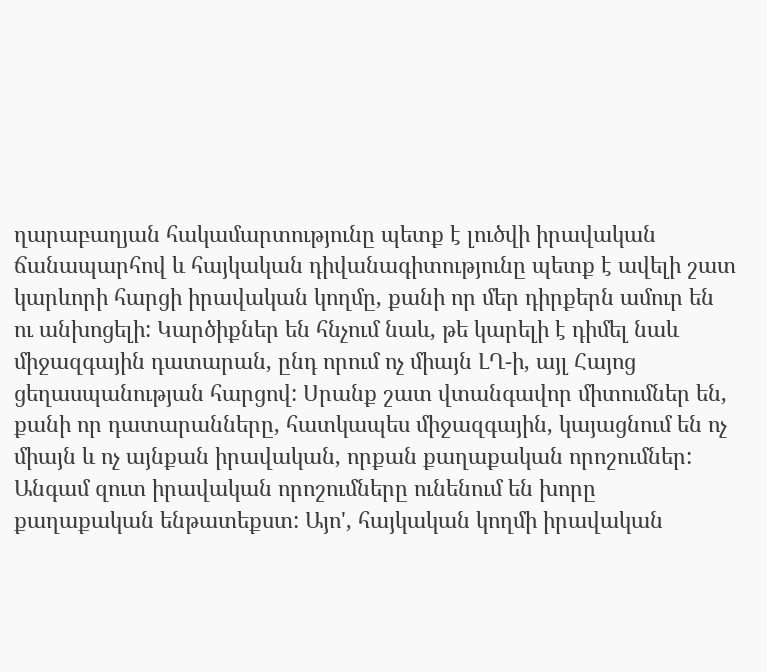ղարաբաղյան հակամարտությունը պետք է լուծվի իրավական ճանապարհով և հայկական դիվանագիտությունը պետք է ավելի շատ կարևորի հարցի իրավական կողմը, քանի որ մեր դիրքերն ամուր են ու անխոցելի: Կարծիքներ են հնչում նաև, թե կարելի է դիմել նաև միջազգային դատարան, ընդ որում ոչ միայն ԼՂ-ի, այլ Հայոց ցեղասպանության հարցով: Սրանք շատ վտանգավոր միտումներ են, քանի որ դատարանները, հատկապես միջազգային, կայացնում են ոչ միայն և ոչ այնքան իրավական, որքան քաղաքական որոշումներ: Անգամ զուտ իրավական որոշումները ունենում են խորը քաղաքական ենթատեքստ: Այո', հայկական կողմի իրավական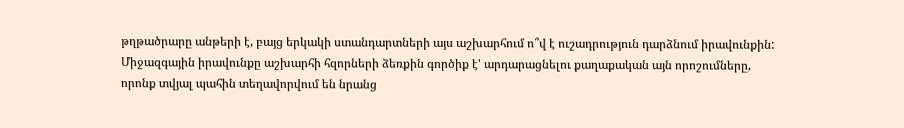թղթածրարը անթերի է, բայց երկակի ստանդարտների այս աշխարհում ո՞վ է ուշադրություն դարձնում իրավունքին: Միջազգային իրավունքը աշխարհի հզորների ձեռքին գործիք է' արդարացնելու քաղաքական այն որոշումները, որոնք տվյալ պահին տեղավորվում են նրանց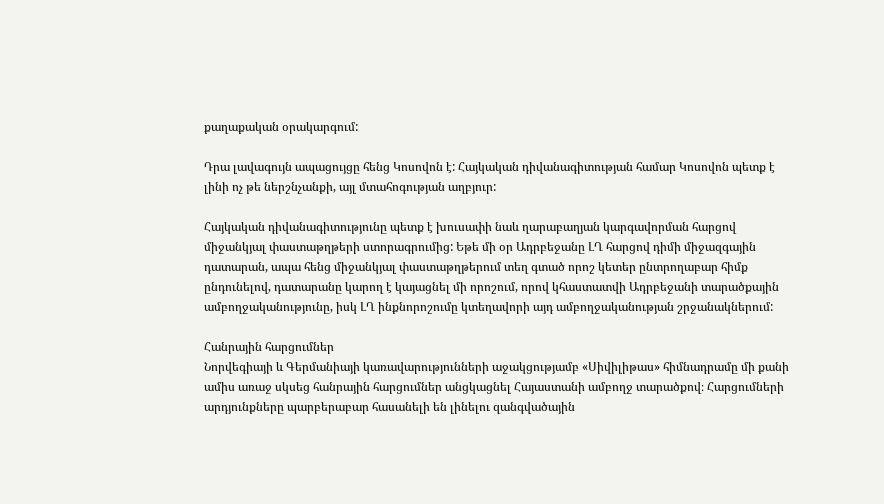քաղաքական օրակարգում:

Դրա լավագույն ապացույցը հենց Կոսովոն է: Հայկական դիվանագիտության համար Կոսովոն պետք է լինի ոչ թե ներշնչանքի, այլ մտահոգության աղբյուր:

Հայկական դիվանագիտությունը պետք է խուսափի նաև ղարաբաղյան կարգավորման հարցով միջանկյալ փաստաթղթերի ստորագրումից: Եթե մի օր Ադրբեջանը ԼՂ հարցով դիմի միջազգային դատարան, ապա հենց միջանկյալ փաստաթղթերում տեղ գտած որոշ կետեր ընտրողաբար հիմք ընդունելով, դատարանը կարող է կայացնել մի որոշում, որով կհաստատվի Ադրբեջանի տարածքային ամբողջականությունը, իսկ ԼՂ ինքնորոշումը կտեղավորի այդ ամբողջականության շրջանակներում:

Հանրային հարցումներ
Նորվեգիայի և Գերմանիայի կառավարությունների աջակցությամբ «Սիվիլիթաս» հիմնադրամը մի քանի ամիս առաջ սկսեց հանրային հարցումներ անցկացնել Հայաստանի ամբողջ տարածքով։ Հարցումների արդյունքները պարբերաբար հասանելի են լինելու զանգվածային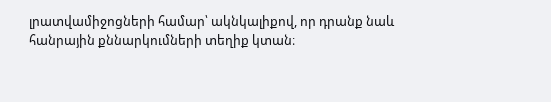լրատվամիջոցների համար՝ ակնկալիքով, որ դրանք նաև հանրային քննարկումների տեղիք կտան։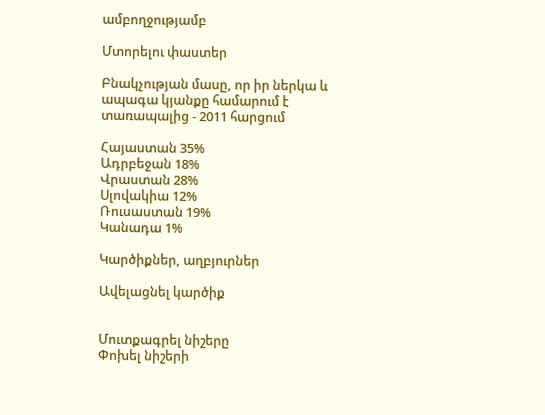ամբողջությամբ

Մտորելու փաստեր

Բնակչության մասը, որ իր ներկա և ապագա կյանքը համարում է տառապալից - 2011 հարցում

Հայաստան 35%
Ադրբեջան 18%
Վրաստան 28%
Սլովակիա 12%
Ռուսաստան 19%
Կանադա 1%

Կարծիքներ, աղբյուրներ

Ավելացնել կարծիք


Մուտքագրել նիշերը
Փոխել նիշերի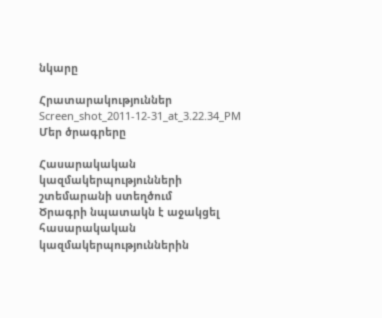նկարը

Հրատարակություններ
Screen_shot_2011-12-31_at_3.22.34_PM
Մեր ծրագրերը

Հասարակական կազմակերպությունների շտեմարանի ստեղծում
Ծրագրի նպատակն է աջակցել հասարակական կազմակերպություններին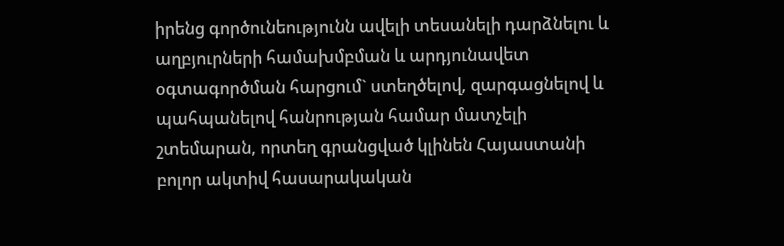իրենց գործունեությունն ավելի տեսանելի դարձնելու և աղբյուրների համախմբման և արդյունավետ օգտագործման հարցում` ստեղծելով, զարգացնելով և պահպանելով հանրության համար մատչելի շտեմարան, որտեղ գրանցված կլինեն Հայաստանի բոլոր ակտիվ հասարակական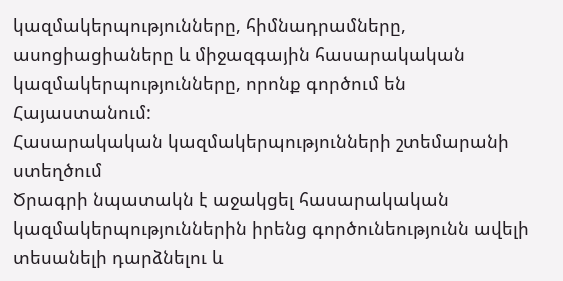կազմակերպությունները, հիմնադրամները, ասոցիացիաները և միջազգային հասարակական կազմակերպությունները, որոնք գործում են Հայաստանում:
Հասարակական կազմակերպությունների շտեմարանի ստեղծում
Ծրագրի նպատակն է աջակցել հասարակական կազմակերպություններին իրենց գործունեությունն ավելի տեսանելի դարձնելու և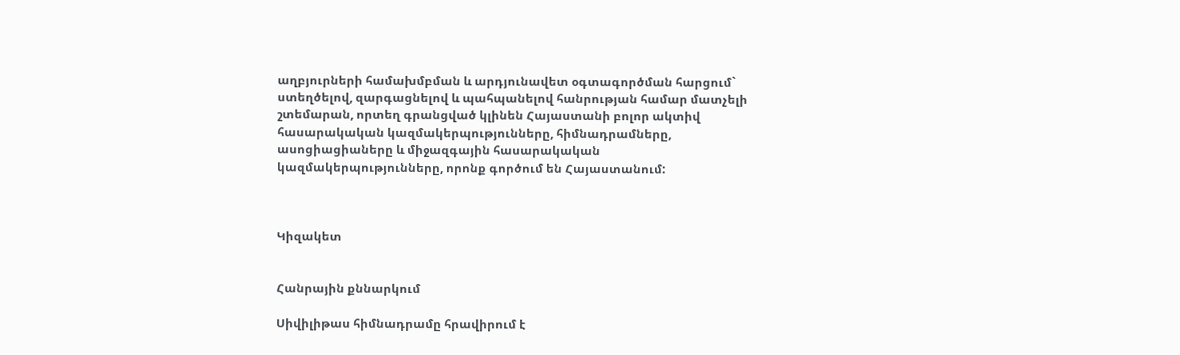աղբյուրների համախմբման և արդյունավետ օգտագործման հարցում` ստեղծելով, զարգացնելով և պահպանելով հանրության համար մատչելի շտեմարան, որտեղ գրանցված կլինեն Հայաստանի բոլոր ակտիվ հասարակական կազմակերպությունները, հիմնադրամները, ասոցիացիաները և միջազգային հասարակական կազմակերպությունները, որոնք գործում են Հայաստանում:



Կիզակետ


Հանրային քննարկում

Սիվիլիթաս հիմնադրամը հրավիրում է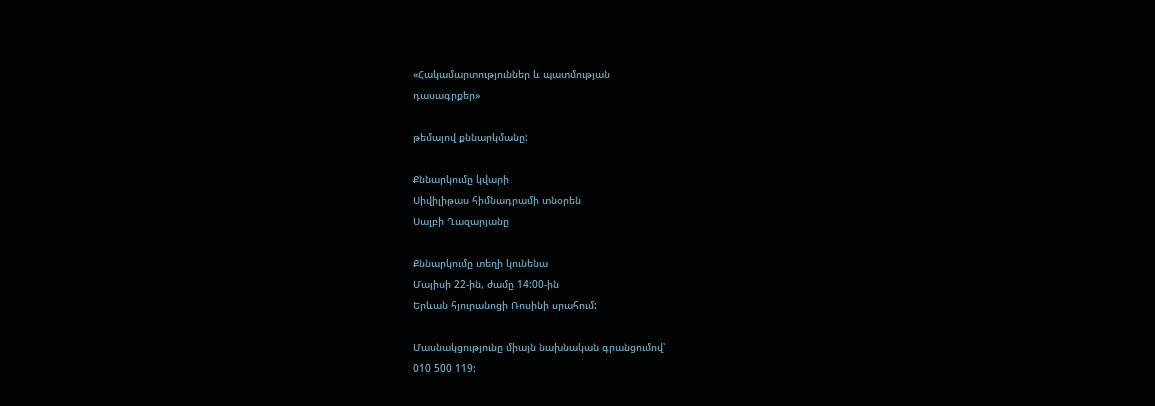«Հակամարտություններ և պատմության
դասագրքեր»

թեմայով քննարկմանը:

Քննարկումը կվարի
Սիվիլիթաս հիմնադրամի տնօրեն
Սալբի Ղազարյանը

Քննարկումը տեղի կունենա
Մայիսի 22-ին, ժամը 14:00-ին
Երևան հյուրանոցի Ռոսինի սրահում:

Մասնակցությունը միայն նախնական գրանցումով՝
010 500 119: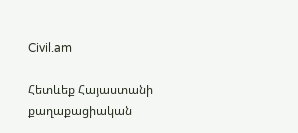Civil.am

Հետևեք Հայաստանի քաղաքացիական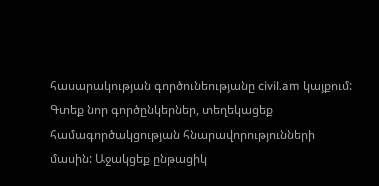հասարակության գործունեությանը civil.am կայքում: Գտեք նոր գործընկերներ, տեղեկացեք համագործակցության հնարավորությունների մասին: Աջակցեք ընթացիկ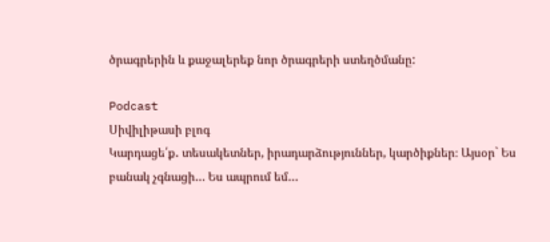ծրագրերին և քաջալերեք նոր ծրագրերի ստեղծմանը:

Podcast
Սիվիլիթասի բլոգ
Կարդացե՛ք․ տեսակետներ, իրադարձություններ, կարծիքներ։ Այսօր` Ես բանակ չգնացի… Ես ապրում եմ…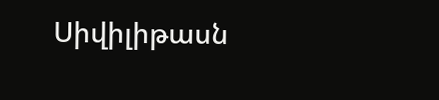Սիվիլիթասն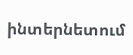ինտերնետում